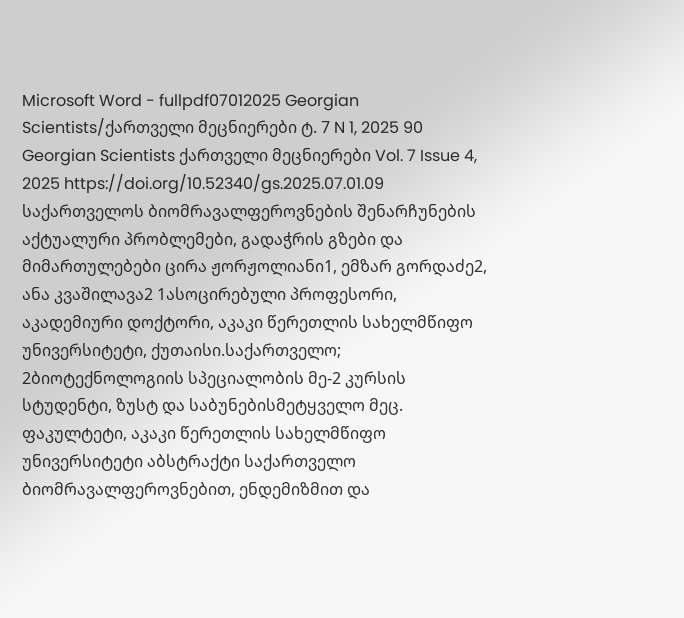Microsoft Word - fullpdf07012025 Georgian Scientists/ქართველი მეცნიერები ტ. 7 N 1, 2025 90 Georgian Scientists ქართველი მეცნიერები Vol. 7 Issue 4, 2025 https://doi.org/10.52340/gs.2025.07.01.09 საქართველოს ბიომრავალფეროვნების შენარჩუნების აქტუალური პრობლემები, გადაჭრის გზები და მიმართულებები ცირა ჟორჟოლიანი1, ემზარ გორდაძე2, ანა კვაშილავა2 1ასოცირებული პროფესორი, აკადემიური დოქტორი, აკაკი წერეთლის სახელმწიფო უნივერსიტეტი, ქუთაისი.საქართველო; 2ბიოტექნოლოგიის სპეციალობის მე-2 კურსის სტუდენტი, ზუსტ და საბუნებისმეტყველო მეც. ფაკულტეტი, აკაკი წერეთლის სახელმწიფო უნივერსიტეტი აბსტრაქტი საქართველო ბიომრავალფეროვნებით, ენდემიზმით და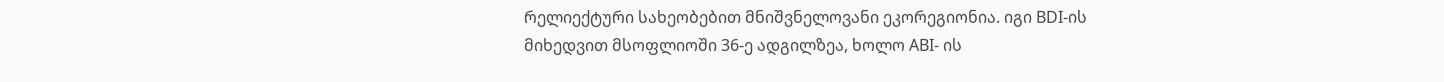რელიექტური სახეობებით მნიშვნელოვანი ეკორეგიონია. იგი BDI-ის მიხედვით მსოფლიოში 36-ე ადგილზეა, ხოლო ABI- ის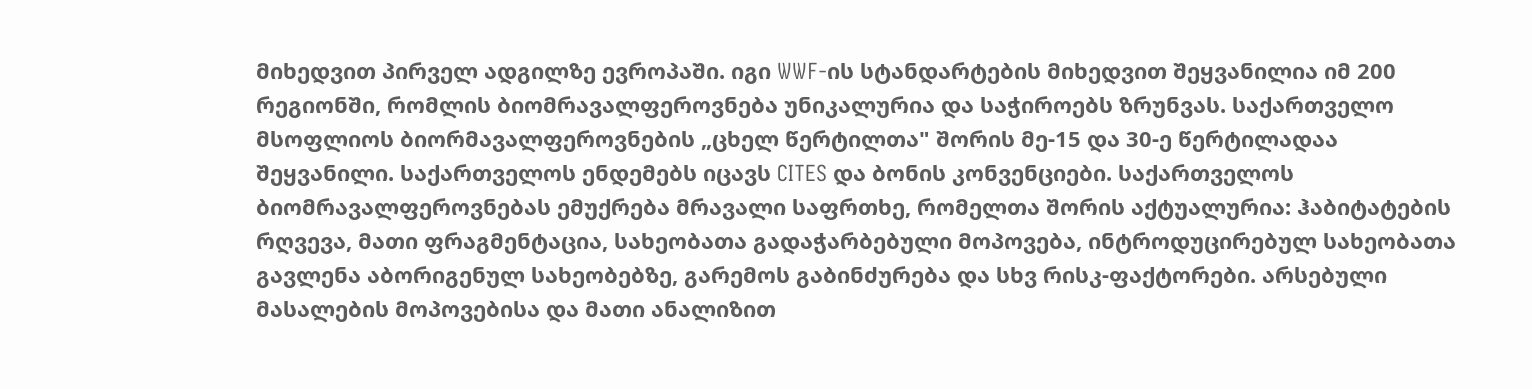მიხედვით პირველ ადგილზე ევროპაში. იგი WWF-ის სტანდარტების მიხედვით შეყვანილია იმ 200 რეგიონში, რომლის ბიომრავალფეროვნება უნიკალურია და საჭიროებს ზრუნვას. საქართველო მსოფლიოს ბიორმავალფეროვნების „ცხელ წერტილთა" შორის მე-15 და 30-ე წერტილადაა შეყვანილი. საქართველოს ენდემებს იცავს CITES და ბონის კონვენციები. საქართველოს ბიომრავალფეროვნებას ემუქრება მრავალი საფრთხე, რომელთა შორის აქტუალურია: ჰაბიტატების რღვევა, მათი ფრაგმენტაცია, სახეობათა გადაჭარბებული მოპოვება, ინტროდუცირებულ სახეობათა გავლენა აბორიგენულ სახეობებზე, გარემოს გაბინძურება და სხვ რისკ-ფაქტორები. არსებული მასალების მოპოვებისა და მათი ანალიზით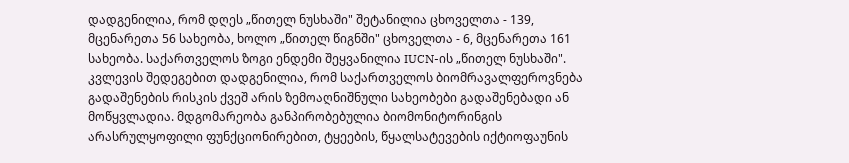დადგენილია, რომ დღეს „წითელ ნუსხაში" შეტანილია ცხოველთა - 139, მცენარეთა 56 სახეობა, ხოლო „წითელ წიგნში" ცხოველთა - 6, მცენარეთა 161 სახეობა. საქართველოს ზოგი ენდემი შეყვანილია IUCN-ის „წითელ ნუსხაში". კვლევის შედეგებით დადგენილია, რომ საქართველოს ბიომრავალფეროვნება გადაშენების რისკის ქვეშ არის ზემოაღნიშნული სახეობები გადაშენებადი ან მოწყვლადია. მდგომარეობა განპირობებულია ბიომონიტორინგის არასრულყოფილი ფუნქციონირებით, ტყეების, წყალსატევების იქტიოფაუნის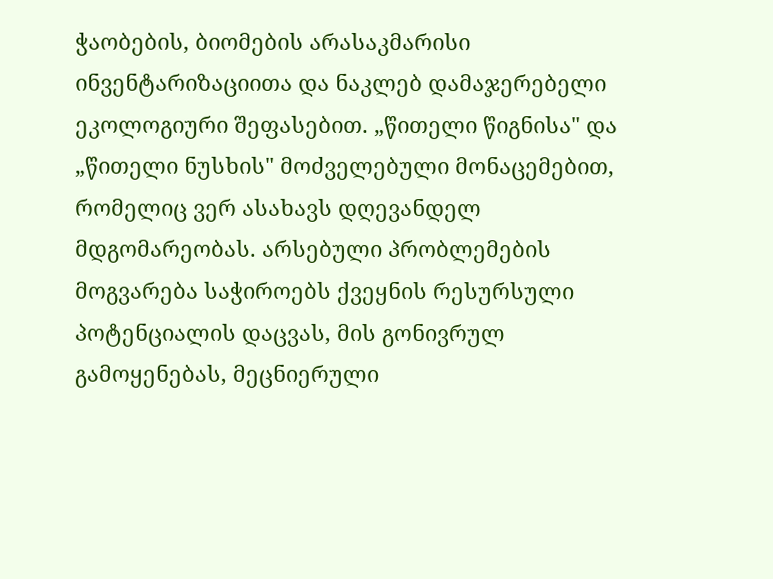ჭაობების, ბიომების არასაკმარისი ინვენტარიზაციითა და ნაკლებ დამაჯერებელი ეკოლოგიური შეფასებით. „წითელი წიგნისა" და „წითელი ნუსხის" მოძველებული მონაცემებით, რომელიც ვერ ასახავს დღევანდელ მდგომარეობას. არსებული პრობლემების მოგვარება საჭიროებს ქვეყნის რესურსული პოტენციალის დაცვას, მის გონივრულ გამოყენებას, მეცნიერული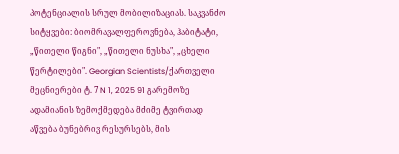პოტენციალის სრულ მობილიზაციას. საკვანძო სიტყვები: ბიომრავალფეროვნება, ჰაბიტატი, „წითელი წიგნი", „წითელი ნუსხა", „ცხელი წერტილები". Georgian Scientists/ქართველი მეცნიერები ტ. 7 N 1, 2025 91 გარემოზე ადამიანის ზემოქმედება მძიმე ტვირთად აწვება ბუნებრივ რესურსებს, მის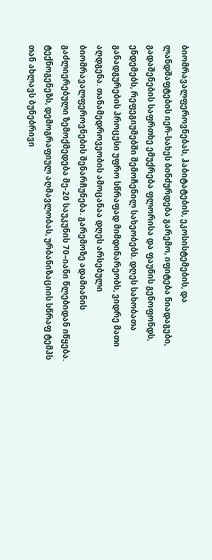ბიომრავალფეროვნებას, ჰაბიტატების, ეკოსისტემების, და ლანდშაფტების იერ-სახეს ბინძურდება გარემო, იფიტება ნიადაგები, გადაშენების საფრთხე ემუქრება ფლორისა და ფაუნის გენოფონდს, ენდემებს, რეფეგიუმებში შემოჩენილ სახეობებს. დღეს სახობათა განადგურების პროცესი უფრო სწრაფად მიმდინარეობს, ვიდრე მათი აღდგენა. თანამედროვეობის ამოცანაა დღეს არსებული ბიომრავალფეროვნების შენარჩუნება. გარემოზე ადამიანის გაძლიერებული ზემოქმედება მე-20 საუკუნის 70–იანი წლებიდან იწყება. ტექნოგენეზს, დემოგრაფიულ აღმავლობას, ურბანიზაციის სწრაფ ტემპს თან ახლავს ბუნებრივი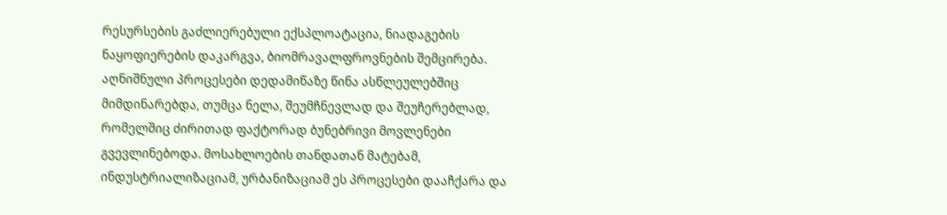რესურსების გაძლიერებული ექსპლოატაცია, ნიადაგების ნაყოფიერების დაკარგვა, ბიომრავალფროვნების შემცირება. აღნიშნული პროცესები დედამიწაზე წინა ასწლეულებშიც მიმდინარებდა, თუმცა ნელა, შეუმჩნევლად და შეუჩერებლად, რომელშიც ძირითად ფაქტორად ბუნებრივი მოვლენები გვევლინებოდა. მოსახლოების თანდათან მატებამ, ინდუსტრიალიზაციამ, ურბანიზაციამ ეს პროცესები დააჩქარა და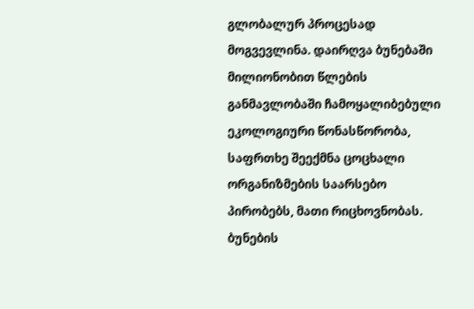გლობალურ პროცესად მოგვევლინა. დაირღვა ბუნებაში მილიონობით წლების განმავლობაში ჩამოყალიბებული ეკოლოგიური წონასწორობა, საფრთხე შეექმნა ცოცხალი ორგანიზმების საარსებო პირობებს, მათი რიცხოვნობას. ბუნების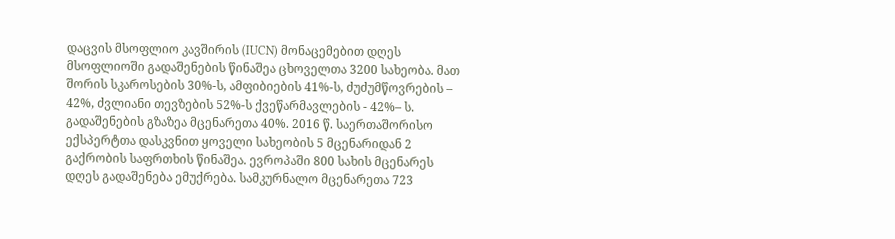დაცვის მსოფლიო კავშირის (IUCN) მონაცემებით დღეს მსოფლიოში გადაშენების წინაშეა ცხოველთა 3200 სახეობა. მათ შორის სკაროსების 30%-ს, ამფიბიების 41%-ს, ძუძუმწოვრების – 42%, ძვლიანი თევზების 52%-ს ქვეწარმავლების - 42%– ს. გადაშენების გზაზეა მცენარეთა 40%. 2016 წ. საერთაშორისო ექსპერტთა დასკვნით ყოველი სახეობის 5 მცენარიდან 2 გაქრობის საფრთხის წინაშეა. ევროპაში 800 სახის მცენარეს დღეს გადაშენება ემუქრება. სამკურნალო მცენარეთა 723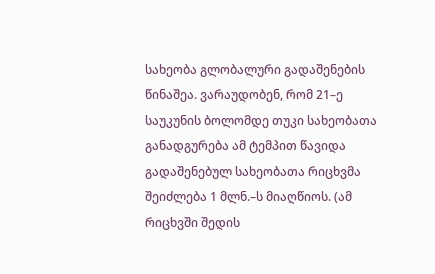სახეობა გლობალური გადაშენების წინაშეა. ვარაუდობენ, რომ 21–ე საუკუნის ბოლომდე თუკი სახეობათა განადგურება ამ ტემპით წავიდა გადაშენებულ სახეობათა რიცხვმა შეიძლება 1 მლნ.–ს მიაღწიოს. (ამ რიცხვში შედის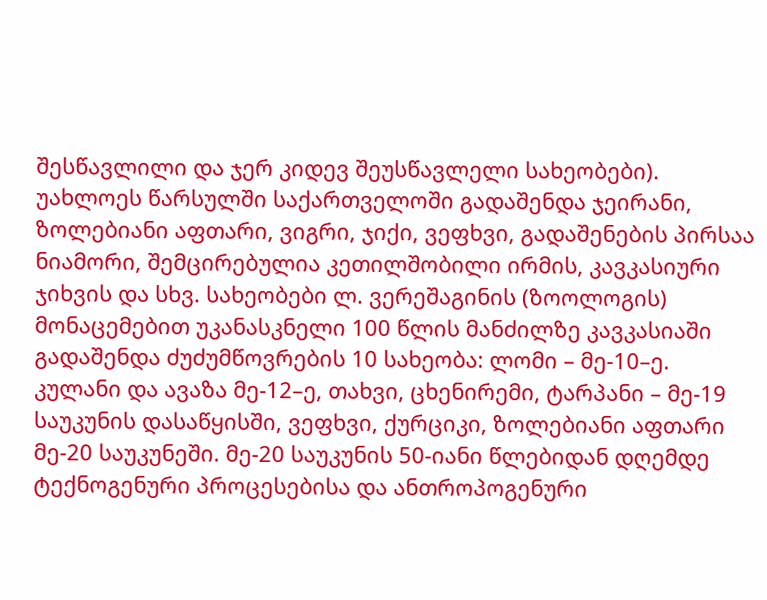შესწავლილი და ჯერ კიდევ შეუსწავლელი სახეობები). უახლოეს წარსულში საქართველოში გადაშენდა ჯეირანი, ზოლებიანი აფთარი, ვიგრი, ჯიქი, ვეფხვი, გადაშენების პირსაა ნიამორი, შემცირებულია კეთილშობილი ირმის, კავკასიური ჯიხვის და სხვ. სახეობები ლ. ვერეშაგინის (ზოოლოგის) მონაცემებით უკანასკნელი 100 წლის მანძილზე კავკასიაში გადაშენდა ძუძუმწოვრების 10 სახეობა: ლომი – მე-10–ე. კულანი და ავაზა მე-12–ე, თახვი, ცხენირემი, ტარპანი – მე-19 საუკუნის დასაწყისში, ვეფხვი, ქურციკი, ზოლებიანი აფთარი მე-20 საუკუნეში. მე-20 საუკუნის 50-იანი წლებიდან დღემდე ტექნოგენური პროცესებისა და ანთროპოგენური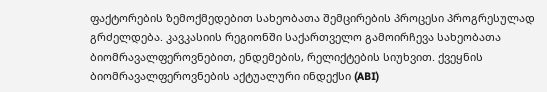ფაქტორების ზემოქმედებით სახეობათა შემცირების პროცესი პროგრესულად გრძელდება. კავკასიის რეგიონში საქართველო გამოირჩევა სახეობათა ბიომრავალფეროვნებით, ენდემების, რელიქტების სიუხვით. ქვეყნის ბიომრავალფეროვნების აქტუალური ინდექსი (ABI)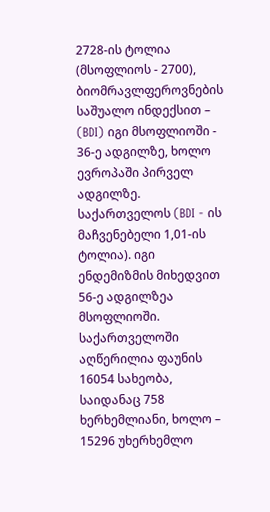2728-ის ტოლია (მსოფლიოს - 2700), ბიომრავლფეროვნების საშუალო ინდექსით – (BDI) იგი მსოფლიოში - 36-ე ადგილზე, ხოლო ევროპაში პირველ ადგილზე. საქართველოს (BDI - ის მაჩვენებელი 1,01-ის ტოლია). იგი ენდემიზმის მიხედვით 56-ე ადგილზეა მსოფლიოში. საქართველოში აღწერილია ფაუნის 16054 სახეობა, საიდანაც 758 ხერხემლიანი, ხოლო – 15296 უხერხემლო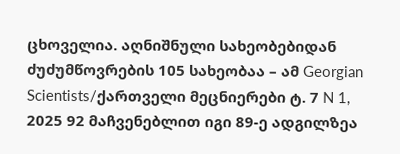ცხოველია. აღნიშნული სახეობებიდან ძუძუმწოვრების 105 სახეობაა – ამ Georgian Scientists/ქართველი მეცნიერები ტ. 7 N 1, 2025 92 მაჩვენებლით იგი 89-ე ადგილზეა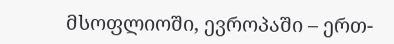მსოფლიოში, ევროპაში – ერთ-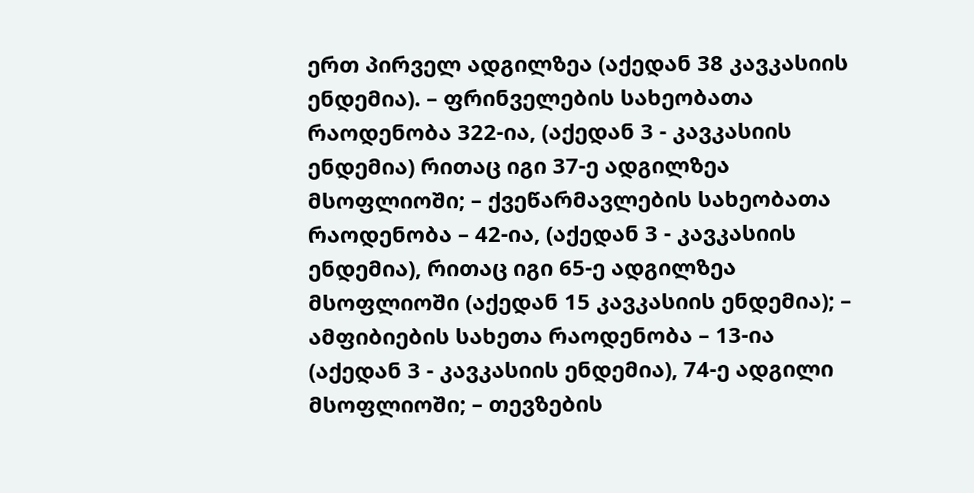ერთ პირველ ადგილზეა (აქედან 38 კავკასიის ენდემია). – ფრინველების სახეობათა რაოდენობა 322-ია, (აქედან 3 - კავკასიის ენდემია) რითაც იგი 37-ე ადგილზეა მსოფლიოში; – ქვეწარმავლების სახეობათა რაოდენობა – 42-ია, (აქედან 3 - კავკასიის ენდემია), რითაც იგი 65-ე ადგილზეა მსოფლიოში (აქედან 15 კავკასიის ენდემია); – ამფიბიების სახეთა რაოდენობა – 13-ია (აქედან 3 - კავკასიის ენდემია), 74-ე ადგილი მსოფლიოში; – თევზების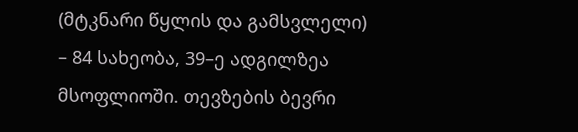(მტკნარი წყლის და გამსვლელი) – 84 სახეობა, 39–ე ადგილზეა მსოფლიოში. თევზების ბევრი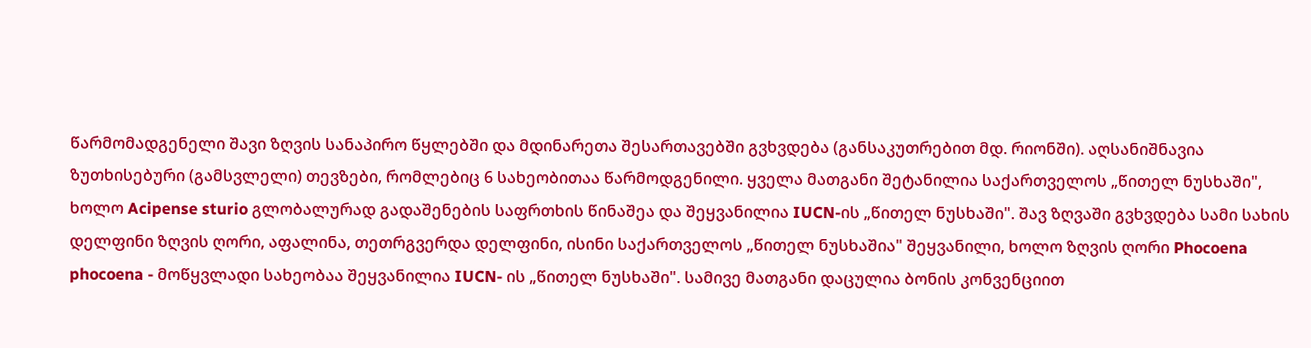წარმომადგენელი შავი ზღვის სანაპირო წყლებში და მდინარეთა შესართავებში გვხვდება (განსაკუთრებით მდ. რიონში). აღსანიშნავია ზუთხისებური (გამსვლელი) თევზები, რომლებიც 6 სახეობითაა წარმოდგენილი. ყველა მათგანი შეტანილია საქართველოს „წითელ ნუსხაში", ხოლო Acipense sturio გლობალურად გადაშენების საფრთხის წინაშეა და შეყვანილია IUCN-ის „წითელ ნუსხაში". შავ ზღვაში გვხვდება სამი სახის დელფინი ზღვის ღორი, აფალინა, თეთრგვერდა დელფინი, ისინი საქართველოს „წითელ ნუსხაშია" შეყვანილი, ხოლო ზღვის ღორი Phocoena phocoena - მოწყვლადი სახეობაა შეყვანილია IUCN- ის „წითელ ნუსხაში". სამივე მათგანი დაცულია ბონის კონვენციით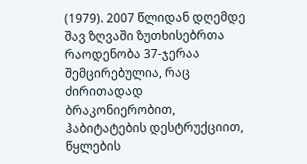(1979). 2007 წლიდან დღემდე შავ ზღვაში ზუთხისებრთა რაოდენობა 37-ჯერაა შემცირებულია, რაც ძირითადად ბრაკონიერობით, ჰაბიტატების დესტრუქციით, წყლების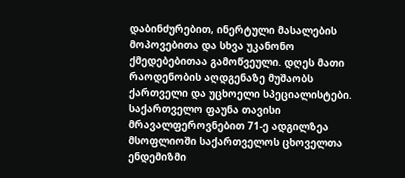დაბინძურებით, ინერტული მასალების მოპოვებითა და სხვა უკანონო ქმედებებითაა გამოწვეული. დღეს მათი რაოდენობის აღდგენაზე მუშაობს ქართველი და უცხოელი სპეციალისტები. საქართველო ფაუნა თავისი მრავალფეროვნებით 71-ე ადგილზეა მსოფლიოში საქართველოს ცხოველთა ენდემიზმი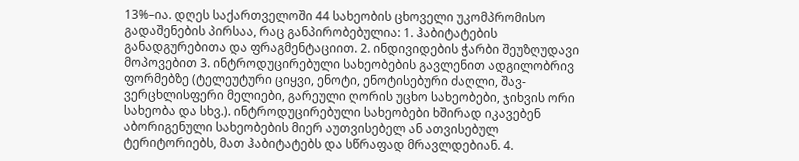13%–ია. დღეს საქართველოში 44 სახეობის ცხოველი უკომპრომისო გადაშენების პირსაა, რაც განპირობებულია: 1. ჰაბიტატების განადგურებითა და ფრაგმენტაციით. 2. ინდივიდების ჭარბი შეუზღუდავი მოპოვებით 3. ინტროდუცირებული სახეობების გავლენით ადგილობრივ ფორმებზე (ტელეუტური ციყვი, ენოტი, ენოტისებური ძაღლი, შავ-ვერცხლისფერი მელიები, გარეული ღორის უცხო სახეობები, ჯიხვის ორი სახეობა და სხვ.). ინტროდუცირებული სახეობები ხშირად იკავებენ აბორიგენული სახეობების მიერ აუთვისებელ ან ათვისებულ ტერიტორიებს, მათ ჰაბიტატებს და სწრაფად მრავლდებიან. 4.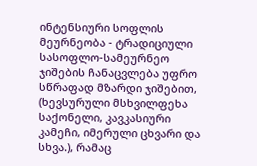ინტენსიური სოფლის მეურნეობა - ტრადიციული სასოფლო-სამეურნეო ჯიშების ჩანაცვლება უფრო სწრაფად მზარდი ჯიშებით, (ხევსურული მსხვილფეხა საქონელი, კავკასიური კამეჩი, იმერული ცხვარი და სხვა.), რამაც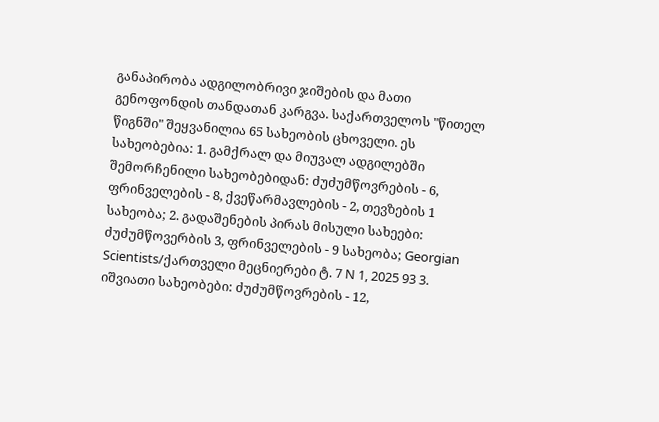განაპირობა ადგილობრივი ჯიშების და მათი გენოფონდის თანდათან კარგვა. საქართველოს "წითელ წიგნში" შეყვანილია 65 სახეობის ცხოველი. ეს სახეობებია: 1. გამქრალ და მიუვალ ადგილებში შემორჩენილი სახეობებიდან: ძუძუმწოვრების - 6, ფრინველების - 8, ქვეწარმავლების - 2, თევზების 1 სახეობა; 2. გადაშენების პირას მისული სახეები: ძუძუმწოვერბის 3, ფრინველების - 9 სახეობა; Georgian Scientists/ქართველი მეცნიერები ტ. 7 N 1, 2025 93 3. იშვიათი სახეობები: ძუძუმწოვრების - 12,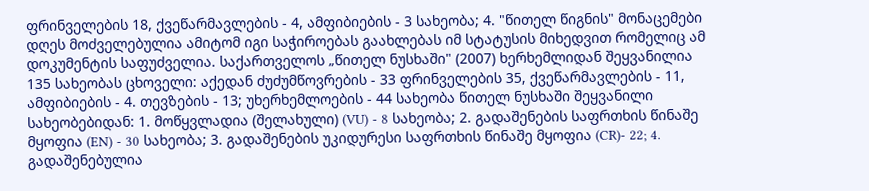ფრინველების 18, ქვეწარმავლების - 4, ამფიბიების - 3 სახეობა; 4. "წითელ წიგნის" მონაცემები დღეს მოძველებულია ამიტომ იგი საჭიროებას გაახლებას იმ სტატუსის მიხედვით რომელიც ამ დოკუმენტის საფუძველია. საქართველოს „წითელ ნუსხაში" (2007) ხერხემლიდან შეყვანილია 135 სახეობას ცხოველი: აქედან ძუძუმწოვრების - 33 ფრინველების 35, ქვეწარმავლების - 11, ამფიბიების - 4. თევზების - 13; უხერხემლოების - 44 სახეობა წითელ ნუსხაში შეყვანილი სახეობებიდან: 1. მოწყვლადია (შელახული) (VU) - 8 სახეობა; 2. გადაშენების საფრთხის წინაშე მყოფია (EN) - 30 სახეობა; 3. გადაშენების უკიდურესი საფრთხის წინაშე მყოფია (CR)- 22; 4. გადაშენებულია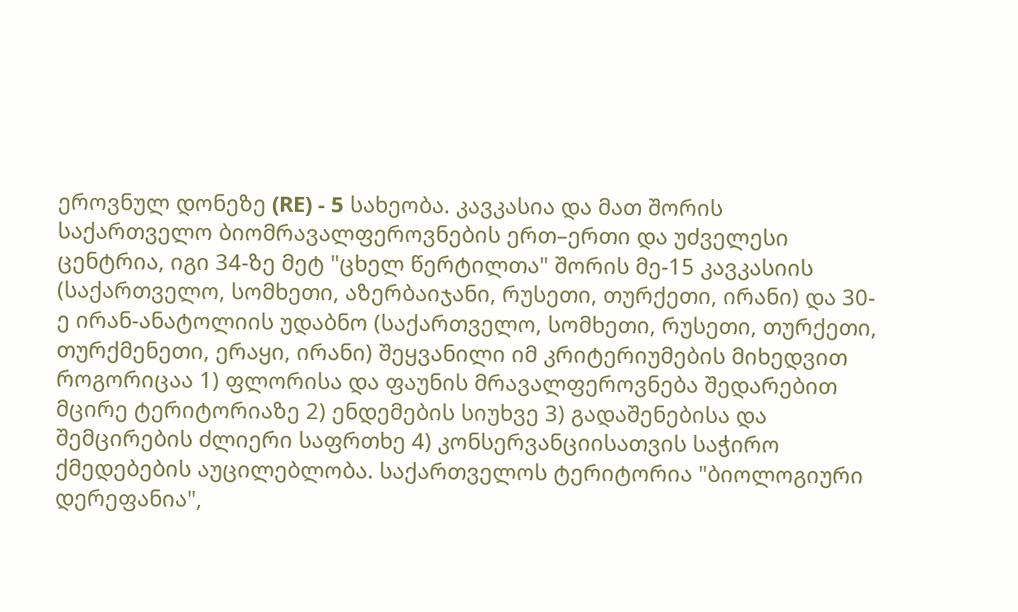ეროვნულ დონეზე (RE) - 5 სახეობა. კავკასია და მათ შორის საქართველო ბიომრავალფეროვნების ერთ–ერთი და უძველესი ცენტრია, იგი 34-ზე მეტ "ცხელ წერტილთა" შორის მე-15 კავკასიის (საქართველო, სომხეთი, აზერბაიჯანი, რუსეთი, თურქეთი, ირანი) და 30-ე ირან-ანატოლიის უდაბნო (საქართველო, სომხეთი, რუსეთი, თურქეთი, თურქმენეთი, ერაყი, ირანი) შეყვანილი იმ კრიტერიუმების მიხედვით როგორიცაა 1) ფლორისა და ფაუნის მრავალფეროვნება შედარებით მცირე ტერიტორიაზე 2) ენდემების სიუხვე 3) გადაშენებისა და შემცირების ძლიერი საფრთხე 4) კონსერვანციისათვის საჭირო ქმედებების აუცილებლობა. საქართველოს ტერიტორია "ბიოლოგიური დერეფანია",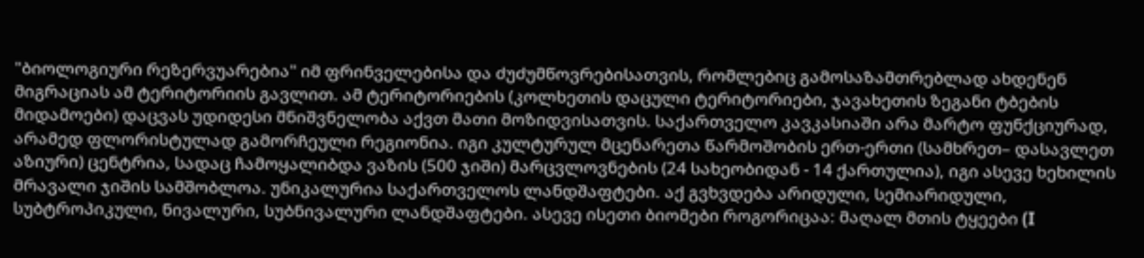"ბიოლოგიური რეზერვუარებია" იმ ფრინველებისა და ძუძუმწოვრებისათვის, რომლებიც გამოსაზამთრებლად ახდენენ მიგრაციას ამ ტერიტორიის გავლით. ამ ტერიტორიების (კოლხეთის დაცული ტერიტორიები, ჯავახეთის ზეგანი ტბების მიდამოები) დაცვას უდიდესი მნიშვნელობა აქვთ მათი მოზიდვისათვის. საქართველო კავკასიაში არა მარტო ფუნქციურად, არამედ ფლორისტულად გამორჩეული რეგიონია. იგი კულტურულ მცენარეთა წარმოშობის ერთ-ერთი (სამხრეთ– დასავლეთ აზიური) ცენტრია, სადაც ჩამოყალიბდა ვაზის (500 ჯიში) მარცვლოვნების (24 სახეობიდან - 14 ქართულია), იგი ასევე ხეხილის მრავალი ჯიშის სამშობლოა. უნიკალურია საქართველოს ლანდშაფტები. აქ გვხვდება არიდული, სემიარიდული, სუბტროპიკული, ნივალური, სუბნივალური ლანდშაფტები. ასევე ისეთი ბიომები როგორიცაა: მაღალ მთის ტყეები (I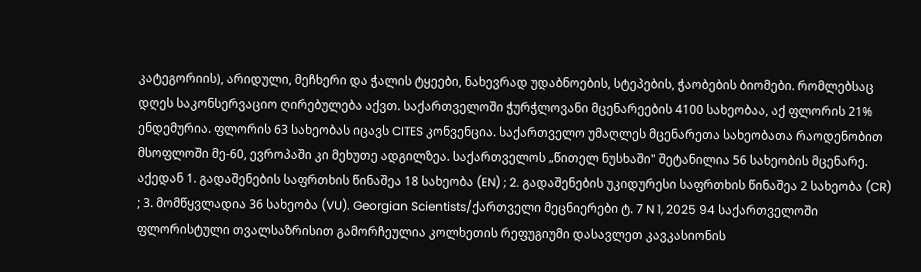კატეგორიის), არიდული, მეჩხერი და ჭალის ტყეები, ნახევრად უდაბნოების, სტეპების, ჭაობების ბიომები. რომლებსაც დღეს საკონსერვაციო ღირებულება აქვთ. საქართველოში ჭურჭლოვანი მცენარეების 4100 სახეობაა, აქ ფლორის 21% ენდემურია. ფლორის 63 სახეობას იცავს CITES კონვენცია. საქართველო უმაღლეს მცენარეთა სახეობათა რაოდენობით მსოფლოში მე-60, ევროპაში კი მეხუთე ადგილზეა. საქართველოს „წითელ ნუსხაში" შეტანილია 56 სახეობის მცენარე. აქედან 1. გადაშენების საფრთხის წინაშეა 18 სახეობა (EN) ; 2. გადაშენების უკიდურესი საფრთხის წინაშეა 2 სახეობა (CR) ; 3. მომწყვლადია 36 სახეობა (VU). Georgian Scientists/ქართველი მეცნიერები ტ. 7 N 1, 2025 94 საქართველოში ფლორისტული თვალსაზრისით გამორჩეულია კოლხეთის რეფუგიუმი დასავლეთ კავკასიონის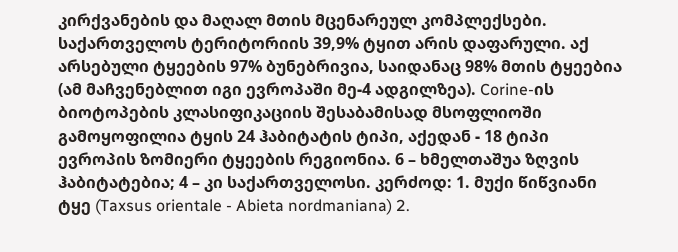კირქვანების და მაღალ მთის მცენარეულ კომპლექსები. საქართველოს ტერიტორიის 39,9% ტყით არის დაფარული. აქ არსებული ტყეების 97% ბუნებრივია, საიდანაც 98% მთის ტყეებია (ამ მაჩვენებლით იგი ევროპაში მე-4 ადგილზეა). Corine-ის ბიოტოპების კლასიფიკაციის შესაბამისად მსოფლიოში გამოყოფილია ტყის 24 ჰაბიტატის ტიპი, აქედან - 18 ტიპი ევროპის ზომიერი ტყეების რეგიონია. 6 – ხმელთაშუა ზღვის ჰაბიტატებია; 4 – კი საქართველოსი. კერძოდ: 1. მუქი წიწვიანი ტყე (Taxsus orientale - Abieta nordmaniana) 2.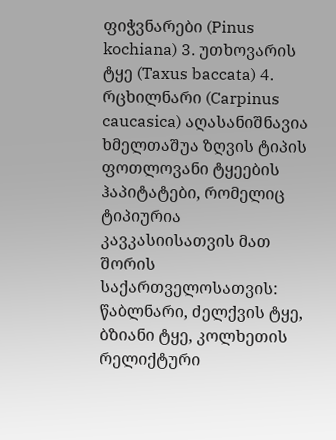ფიჭვნარები (Pinus kochiana) 3. უთხოვარის ტყე (Taxus baccata) 4. რცხილნარი (Carpinus caucasica) აღასანიშნავია ხმელთაშუა ზღვის ტიპის ფოთლოვანი ტყეების ჰაპიტატები, რომელიც ტიპიურია კავკასიისათვის მათ შორის საქართველოსათვის: წაბლნარი, ძელქვის ტყე, ბზიანი ტყე, კოლხეთის რელიქტური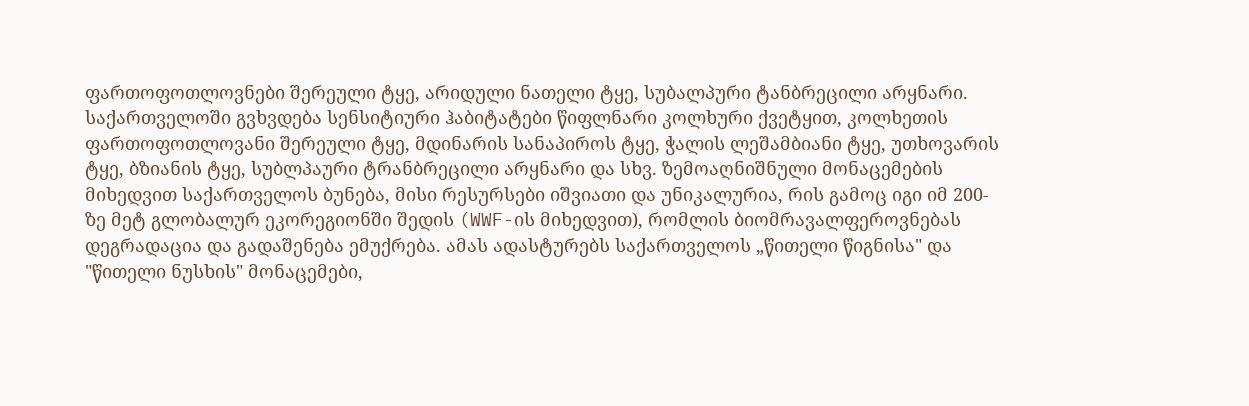ფართოფოთლოვნები შერეული ტყე, არიდული ნათელი ტყე, სუბალპური ტანბრეცილი არყნარი. საქართველოში გვხვდება სენსიტიური ჰაბიტატები წიფლნარი კოლხური ქვეტყით, კოლხეთის ფართოფოთლოვანი შერეული ტყე, მდინარის სანაპიროს ტყე, ჭალის ლეშამბიანი ტყე, უთხოვარის ტყე, ბზიანის ტყე, სუბლპაური ტრანბრეცილი არყნარი და სხვ. ზემოაღნიშნული მონაცემების მიხედვით საქართველოს ბუნება, მისი რესურსები იშვიათი და უნიკალურია, რის გამოც იგი იმ 200-ზე მეტ გლობალურ ეკორეგიონში შედის (WWF-ის მიხედვით), რომლის ბიომრავალფეროვნებას დეგრადაცია და გადაშენება ემუქრება. ამას ადასტურებს საქართველოს „წითელი წიგნისა" და "წითელი ნუსხის" მონაცემები,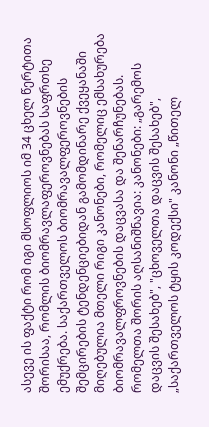ასევე ის ფაქტი რომ იგი მსოფლიოს იმ 34 ცხელ წერტითა შორისაა, რომლის ბიომრავლაფეროვნებას საფრთხე ემუქრება. საქართველოს ბიომრავალფეროვნების შემცირების ტენდენციებიდან გამომდინარე ქვეყანაში მიღებულია მთელი რიგი კანონები, რომელიც ემსახურება ბიომრავალფროვნების დაცვასა და შენარჩუნებას. რომელთა შორის აღსანიშნავია: კანონები: „გარემოს დაცვის შესახებ", "ცხოველთა დაცვის შესახებ", „საქართველოს ტყის კოდექსი" კანონი „წითელ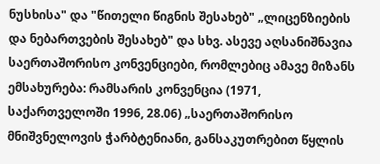ნუსხისა" და "წითელი წიგნის შესახებ" „ლიცენზიების და ნებართვების შესახებ" და სხვ. ასევე აღსანიშნავია საერთაშორისო კონვენციები, რომლებიც ამავე მიზანს ემსახურება: რამსარის კონვენცია (1971, საქართველოში 1996, 28.06) „საერთაშორისო მნიშვნელოვის ჭარბტენიანი, განსაკუთრებით წყლის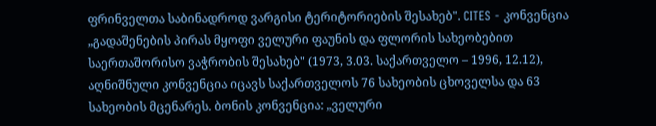ფრინველთა საბინადროდ ვარგისი ტერიტორიების შესახებ". CITES - კონვენცია „გადაშენების პირას მყოფი ველური ფაუნის და ფლორის სახეობებით საერთაშორისო ვაჭრობის შესახებ" (1973, 3.03. საქართველო – 1996, 12.12), აღნიშნული კონვენცია იცავს საქართველოს 76 სახეობის ცხოველსა და 63 სახეობის მცენარეს. ბონის კონვენცია: „ველური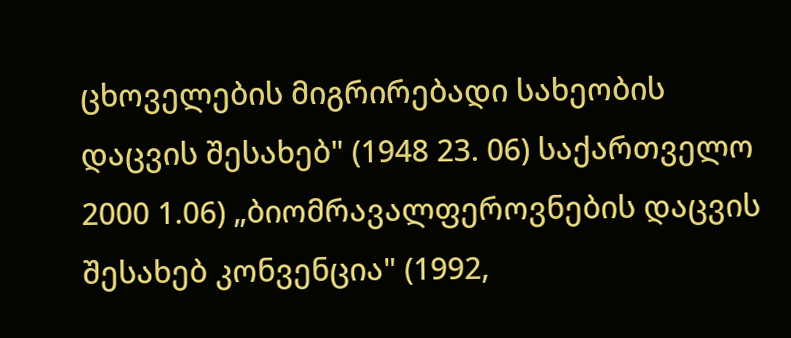ცხოველების მიგრირებადი სახეობის დაცვის შესახებ" (1948 23. 06) საქართველო 2000 1.06) „ბიომრავალფეროვნების დაცვის შესახებ კონვენცია" (1992,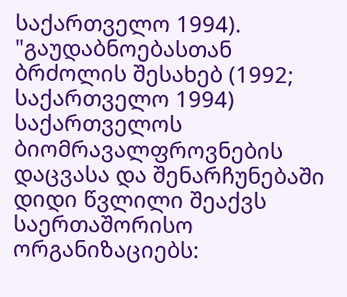საქართველო 1994). "გაუდაბნოებასთან ბრძოლის შესახებ (1992; საქართველო 1994) საქართველოს ბიომრავალფროვნების დაცვასა და შენარჩუნებაში დიდი წვლილი შეაქვს საერთაშორისო ორგანიზაციებს: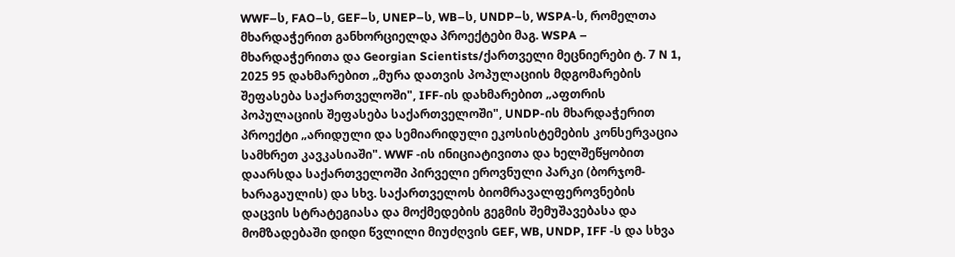WWF–ს, FAO–ს, GEF–ს, UNEP–ს, WB–ს, UNDP–ს, WSPA-ს, რომელთა მხარდაჭერით განხორციელდა პროექტები მაგ. WSPA – მხარდაჭერითა და Georgian Scientists/ქართველი მეცნიერები ტ. 7 N 1, 2025 95 დახმარებით „მურა დათვის პოპულაციის მდგომარების შეფასება საქართველოში", IFF-ის დახმარებით „აფთრის პოპულაციის შეფასება საქართველოში", UNDP-ის მხარდაჭერით პროექტი „არიდული და სემიარიდული ეკოსისტემების კონსერვაცია სამხრეთ კავკასიაში". WWF -ის ინიციატივითა და ხელშეწყობით დაარსდა საქართველოში პირველი ეროვნული პარკი (ბორჯომ-ხარაგაულის) და სხვ. საქართველოს ბიომრავალფეროვნების დაცვის სტრატეგიასა და მოქმედების გეგმის შემუშავებასა და მომზადებაში დიდი წვლილი მიუძღვის GEF, WB, UNDP, IFF -ს და სხვა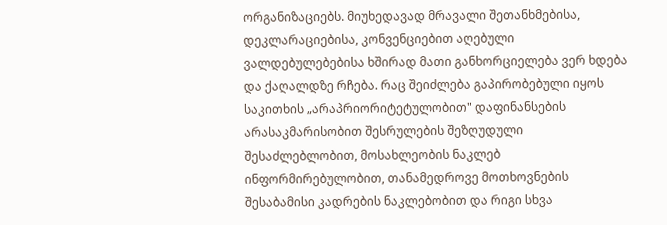ორგანიზაციებს. მიუხედავად მრავალი შეთანხმებისა, დეკლარაციებისა, კონვენციებით აღებული ვალდებულებებისა ხშირად მათი განხორციელება ვერ ხდება და ქაღალდზე რჩება. რაც შეიძლება გაპირობებული იყოს საკითხის „არაპრიორიტეტულობით" დაფინანსების არასაკმარისობით შესრულების შეზღუდული შესაძლებლობით, მოსახლეობის ნაკლებ ინფორმირებულობით, თანამედროვე მოთხოვნების შესაბამისი კადრების ნაკლებობით და რიგი სხვა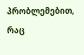პრობლემებით, რაც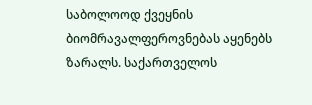საბოლოოდ ქვეყნის ბიომრავალფეროვნებას აყენებს ზარალს. საქართველოს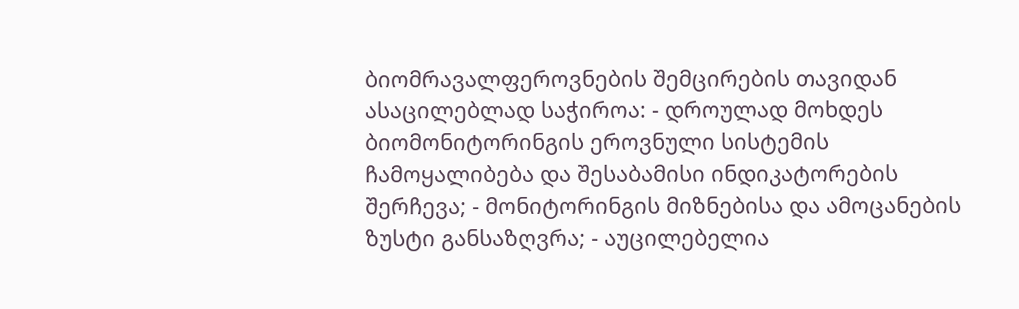ბიომრავალფეროვნების შემცირების თავიდან ასაცილებლად საჭიროა: - დროულად მოხდეს ბიომონიტორინგის ეროვნული სისტემის ჩამოყალიბება და შესაბამისი ინდიკატორების შერჩევა; - მონიტორინგის მიზნებისა და ამოცანების ზუსტი განსაზღვრა; - აუცილებელია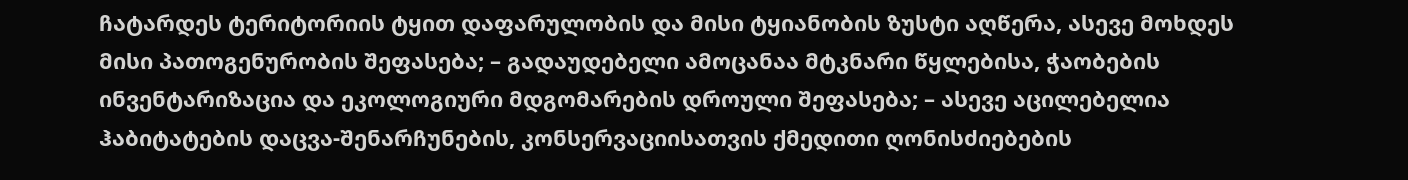ჩატარდეს ტერიტორიის ტყით დაფარულობის და მისი ტყიანობის ზუსტი აღწერა, ასევე მოხდეს მისი პათოგენურობის შეფასება; – გადაუდებელი ამოცანაა მტკნარი წყლებისა, ჭაობების ინვენტარიზაცია და ეკოლოგიური მდგომარების დროული შეფასება; – ასევე აცილებელია ჰაბიტატების დაცვა-შენარჩუნების, კონსერვაციისათვის ქმედითი ღონისძიებების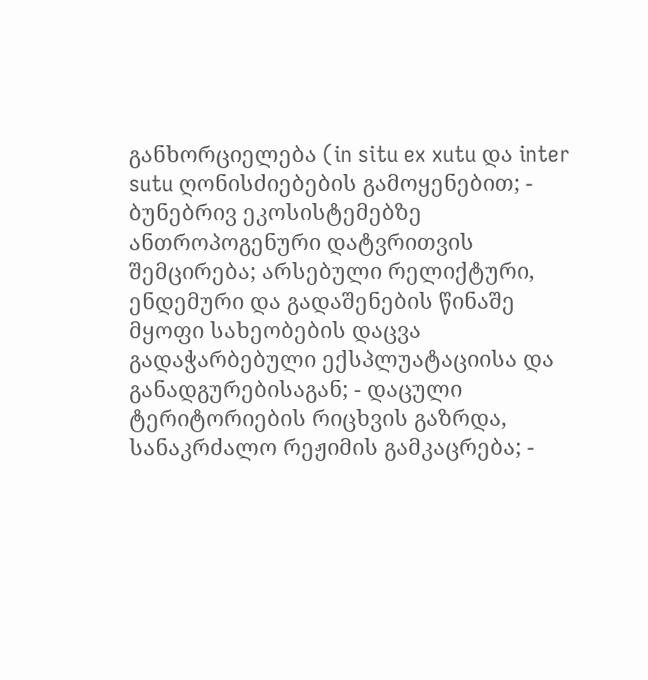განხორციელება (in situ ex xutu და inter sutu ღონისძიებების გამოყენებით; - ბუნებრივ ეკოსისტემებზე ანთროპოგენური დატვრითვის შემცირება; არსებული რელიქტური, ენდემური და გადაშენების წინაშე მყოფი სახეობების დაცვა გადაჭარბებული ექსპლუატაციისა და განადგურებისაგან; - დაცული ტერიტორიების რიცხვის გაზრდა, სანაკრძალო რეჟიმის გამკაცრება; -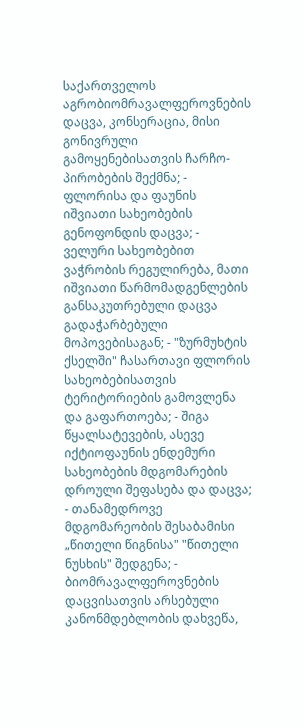საქართველოს აგრობიომრავალფეროვნების დაცვა, კონსერაცია, მისი გონივრული გამოყენებისათვის ჩარჩო-პირობების შექმნა; - ფლორისა და ფაუნის იშვიათი სახეობების გენოფონდის დაცვა; - ველური სახეობებით ვაჭრობის რეგულირება, მათი იშვიათი წარმომადგენლების განსაკუთრებული დაცვა გადაჭარბებული მოპოვებისაგან; - "ზურმუხტის ქსელში" ჩასართავი ფლორის სახეობებისათვის ტერიტორიების გამოვლენა და გაფართოება; - შიგა წყალსატევების, ასევე იქტიოფაუნის ენდემური სახეობების მდგომარების დროული შეფასება და დაცვა; - თანამედროვე მდგომარეობის შესაბამისი „წითელი წიგნისა" "წითელი ნუსხის" შედგენა; - ბიომრავალფეროვნების დაცვისათვის არსებული კანონმდებლობის დახვეწა,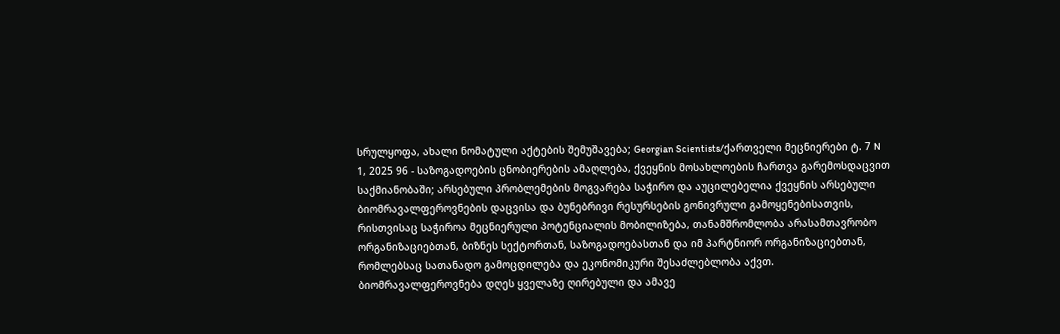სრულყოფა, ახალი ნომატული აქტების შემუშავება; Georgian Scientists/ქართველი მეცნიერები ტ. 7 N 1, 2025 96 - საზოგადოების ცნობიერების ამაღლება, ქვეყნის მოსახლოების ჩართვა გარემოსდაცვით საქმიანობაში; არსებული პრობლემების მოგვარება საჭირო და აუცილებელია ქვეყნის არსებული ბიომრავალფეროვნების დაცვისა და ბუნებრივი რესურსების გონივრული გამოყენებისათვის, რისთვისაც საჭიროა მეცნიერული პოტენციალის მობილიზება, თანამშრომლობა არასამთავრობო ორგანიზაციებთან, ბიზნეს სექტორთან, საზოგადოებასთან და იმ პარტნიორ ორგანიზაციებთან, რომლებსაც სათანადო გამოცდილება და ეკონომიკური შესაძლებლობა აქვთ. ბიომრავალფეროვნება დღეს ყველაზე ღირებული და ამავე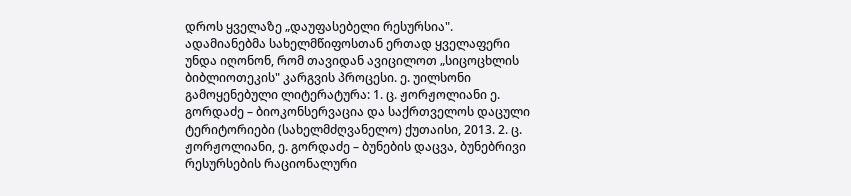დროს ყველაზე „დაუფასებელი რესურსია". ადამიანებმა სახელმწიფოსთან ერთად ყველაფერი უნდა იღონონ, რომ თავიდან ავიცილოთ „სიცოცხლის ბიბლიოთეკის" კარგვის პროცესი. ე. უილსონი გამოყენებული ლიტერატურა: 1. ც. ჟორჟოლიანი ე. გორდაძე – ბიოკონსერვაცია და საქრთველოს დაცული ტერიტორიები (სახელმძღვანელო) ქუთაისი, 2013. 2. ც. ჟორჟოლიანი, ე. გორდაძე – ბუნების დაცვა, ბუნებრივი რესურსების რაციონალური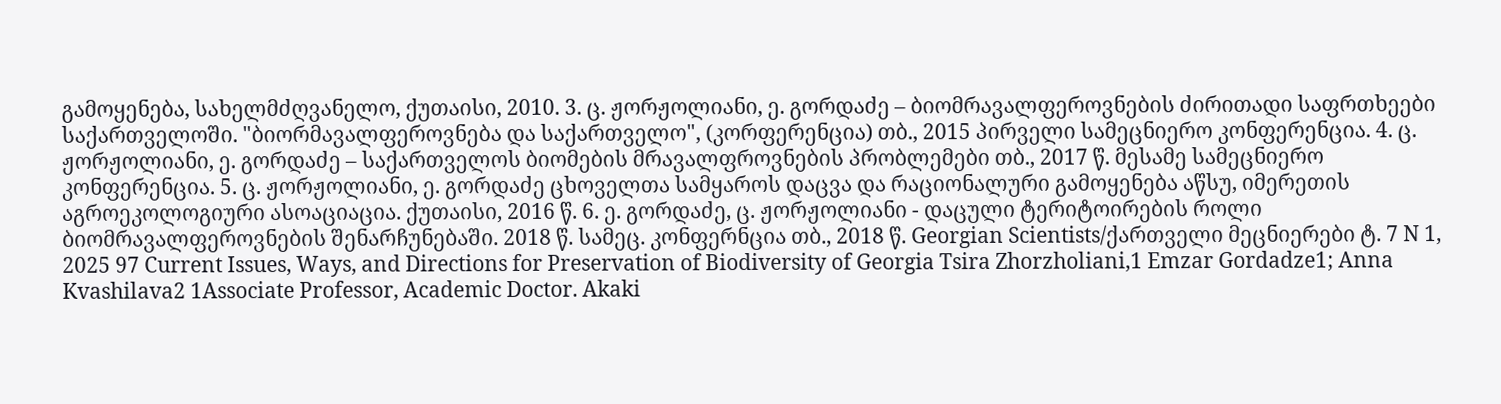გამოყენება, სახელმძღვანელო, ქუთაისი, 2010. 3. ც. ჟორჟოლიანი, ე. გორდაძე – ბიომრავალფეროვნების ძირითადი საფრთხეები საქართველოში. "ბიორმავალფეროვნება და საქართველო", (კორფერენცია) თბ., 2015 პირველი სამეცნიერო კონფერენცია. 4. ც. ჟორჟოლიანი, ე. გორდაძე – საქართველოს ბიომების მრავალფროვნების პრობლემები თბ., 2017 წ. მესამე სამეცნიერო კონფერენცია. 5. ც. ჟორჟოლიანი, ე. გორდაძე ცხოველთა სამყაროს დაცვა და რაციონალური გამოყენება აწსუ, იმერეთის აგროეკოლოგიური ასოაციაცია. ქუთაისი, 2016 წ. 6. ე. გორდაძე, ც. ჟორჟოლიანი - დაცული ტერიტოირების როლი ბიომრავალფეროვნების შენარჩუნებაში. 2018 წ. სამეც. კონფერნცია თბ., 2018 წ. Georgian Scientists/ქართველი მეცნიერები ტ. 7 N 1, 2025 97 Current Issues, Ways, and Directions for Preservation of Biodiversity of Georgia Tsira Zhorzholiani,1 Emzar Gordadze1; Anna Kvashilava2 1Associate Professor, Academic Doctor. Akaki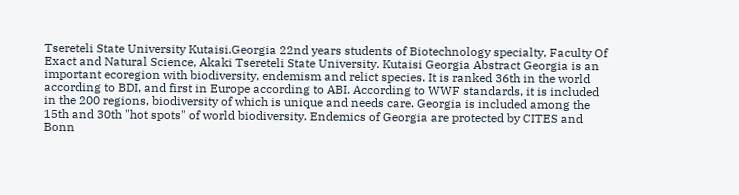Tsereteli State University Kutaisi.Georgia 22nd years students of Biotechnology specialty, Faculty Of Exact and Natural Science, Akaki Tsereteli State University. Kutaisi Georgia Abstract Georgia is an important ecoregion with biodiversity, endemism and relict species. It is ranked 36th in the world according to BDI, and first in Europe according to ABI. According to WWF standards, it is included in the 200 regions, biodiversity of which is unique and needs care. Georgia is included among the 15th and 30th "hot spots" of world biodiversity. Endemics of Georgia are protected by CITES and Bonn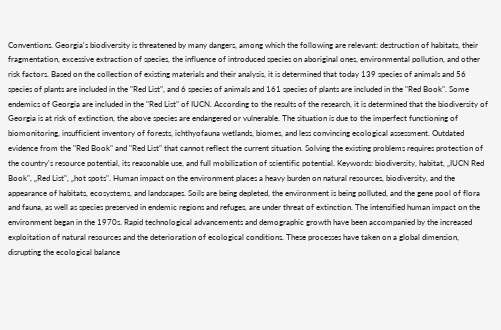Conventions. Georgia's biodiversity is threatened by many dangers, among which the following are relevant: destruction of habitats, their fragmentation, excessive extraction of species, the influence of introduced species on aboriginal ones, environmental pollution, and other risk factors. Based on the collection of existing materials and their analysis, it is determined that today 139 species of animals and 56 species of plants are included in the "Red List", and 6 species of animals and 161 species of plants are included in the "Red Book". Some endemics of Georgia are included in the "Red List" of IUCN. According to the results of the research, it is determined that the biodiversity of Georgia is at risk of extinction, the above species are endangered or vulnerable. The situation is due to the imperfect functioning of biomonitoring, insufficient inventory of forests, ichthyofauna wetlands, biomes, and less convincing ecological assessment. Outdated evidence from the "Red Book" and "Red List" that cannot reflect the current situation. Solving the existing problems requires protection of the country's resource potential, its reasonable use, and full mobilization of scientific potential. Keywords: biodiversity, habitat, „IUCN Red Book", „Red List", „hot spots". Human impact on the environment places a heavy burden on natural resources, biodiversity, and the appearance of habitats, ecosystems, and landscapes. Soils are being depleted, the environment is being polluted, and the gene pool of flora and fauna, as well as species preserved in endemic regions and refuges, are under threat of extinction. The intensified human impact on the environment began in the 1970s. Rapid technological advancements and demographic growth have been accompanied by the increased exploitation of natural resources and the deterioration of ecological conditions. These processes have taken on a global dimension, disrupting the ecological balance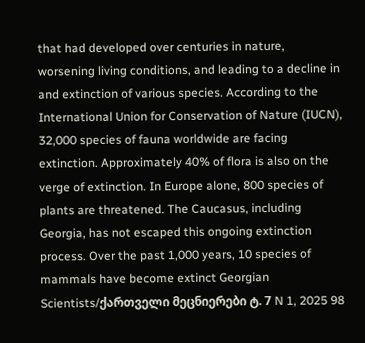that had developed over centuries in nature, worsening living conditions, and leading to a decline in and extinction of various species. According to the International Union for Conservation of Nature (IUCN), 32,000 species of fauna worldwide are facing extinction. Approximately 40% of flora is also on the verge of extinction. In Europe alone, 800 species of plants are threatened. The Caucasus, including Georgia, has not escaped this ongoing extinction process. Over the past 1,000 years, 10 species of mammals have become extinct Georgian Scientists/ქართველი მეცნიერები ტ. 7 N 1, 2025 98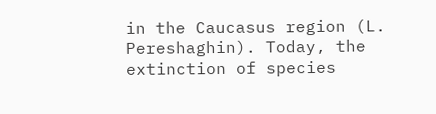in the Caucasus region (L. Pereshaghin). Today, the extinction of species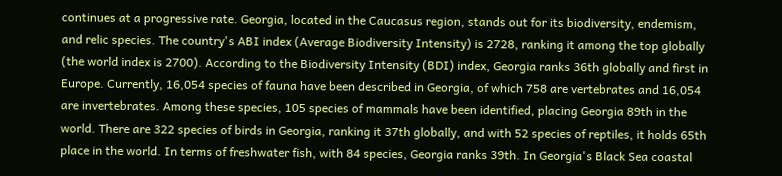continues at a progressive rate. Georgia, located in the Caucasus region, stands out for its biodiversity, endemism, and relic species. The country's ABI index (Average Biodiversity Intensity) is 2728, ranking it among the top globally (the world index is 2700). According to the Biodiversity Intensity (BDI) index, Georgia ranks 36th globally and first in Europe. Currently, 16,054 species of fauna have been described in Georgia, of which 758 are vertebrates and 16,054 are invertebrates. Among these species, 105 species of mammals have been identified, placing Georgia 89th in the world. There are 322 species of birds in Georgia, ranking it 37th globally, and with 52 species of reptiles, it holds 65th place in the world. In terms of freshwater fish, with 84 species, Georgia ranks 39th. In Georgia's Black Sea coastal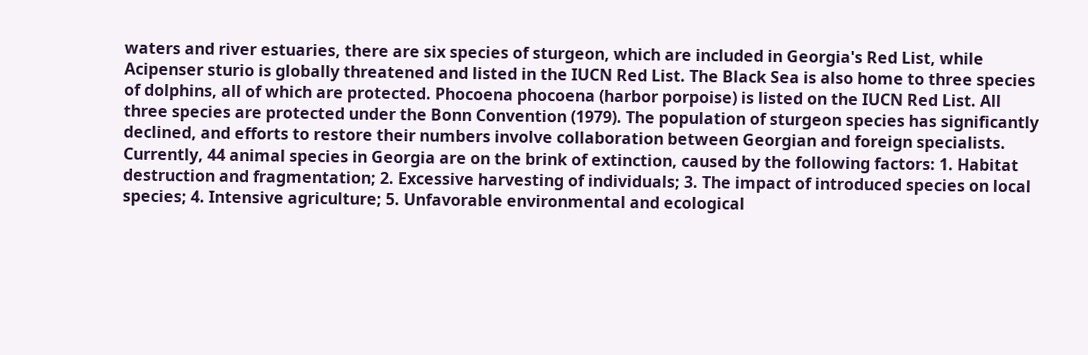waters and river estuaries, there are six species of sturgeon, which are included in Georgia's Red List, while Acipenser sturio is globally threatened and listed in the IUCN Red List. The Black Sea is also home to three species of dolphins, all of which are protected. Phocoena phocoena (harbor porpoise) is listed on the IUCN Red List. All three species are protected under the Bonn Convention (1979). The population of sturgeon species has significantly declined, and efforts to restore their numbers involve collaboration between Georgian and foreign specialists. Currently, 44 animal species in Georgia are on the brink of extinction, caused by the following factors: 1. Habitat destruction and fragmentation; 2. Excessive harvesting of individuals; 3. The impact of introduced species on local species; 4. Intensive agriculture; 5. Unfavorable environmental and ecological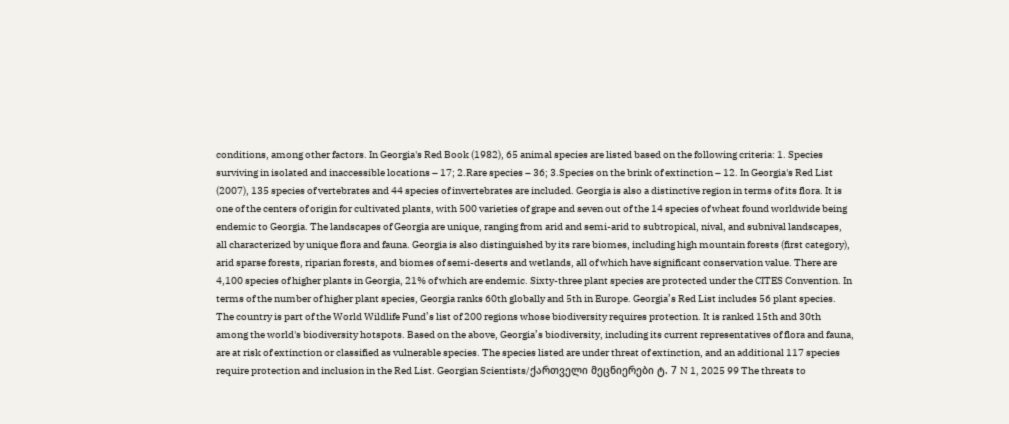conditions, among other factors. In Georgia's Red Book (1982), 65 animal species are listed based on the following criteria: 1. Species surviving in isolated and inaccessible locations – 17; 2.Rare species – 36; 3.Species on the brink of extinction – 12. In Georgia's Red List (2007), 135 species of vertebrates and 44 species of invertebrates are included. Georgia is also a distinctive region in terms of its flora. It is one of the centers of origin for cultivated plants, with 500 varieties of grape and seven out of the 14 species of wheat found worldwide being endemic to Georgia. The landscapes of Georgia are unique, ranging from arid and semi-arid to subtropical, nival, and subnival landscapes, all characterized by unique flora and fauna. Georgia is also distinguished by its rare biomes, including high mountain forests (first category), arid sparse forests, riparian forests, and biomes of semi-deserts and wetlands, all of which have significant conservation value. There are 4,100 species of higher plants in Georgia, 21% of which are endemic. Sixty-three plant species are protected under the CITES Convention. In terms of the number of higher plant species, Georgia ranks 60th globally and 5th in Europe. Georgia’s Red List includes 56 plant species. The country is part of the World Wildlife Fund’s list of 200 regions whose biodiversity requires protection. It is ranked 15th and 30th among the world's biodiversity hotspots. Based on the above, Georgia’s biodiversity, including its current representatives of flora and fauna, are at risk of extinction or classified as vulnerable species. The species listed are under threat of extinction, and an additional 117 species require protection and inclusion in the Red List. Georgian Scientists/ქართველი მეცნიერები ტ. 7 N 1, 2025 99 The threats to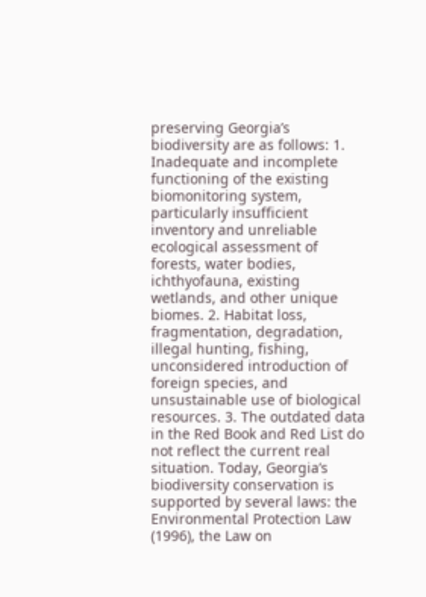preserving Georgia’s biodiversity are as follows: 1. Inadequate and incomplete functioning of the existing biomonitoring system, particularly insufficient inventory and unreliable ecological assessment of forests, water bodies, ichthyofauna, existing wetlands, and other unique biomes. 2. Habitat loss, fragmentation, degradation, illegal hunting, fishing, unconsidered introduction of foreign species, and unsustainable use of biological resources. 3. The outdated data in the Red Book and Red List do not reflect the current real situation. Today, Georgia’s biodiversity conservation is supported by several laws: the Environmental Protection Law (1996), the Law on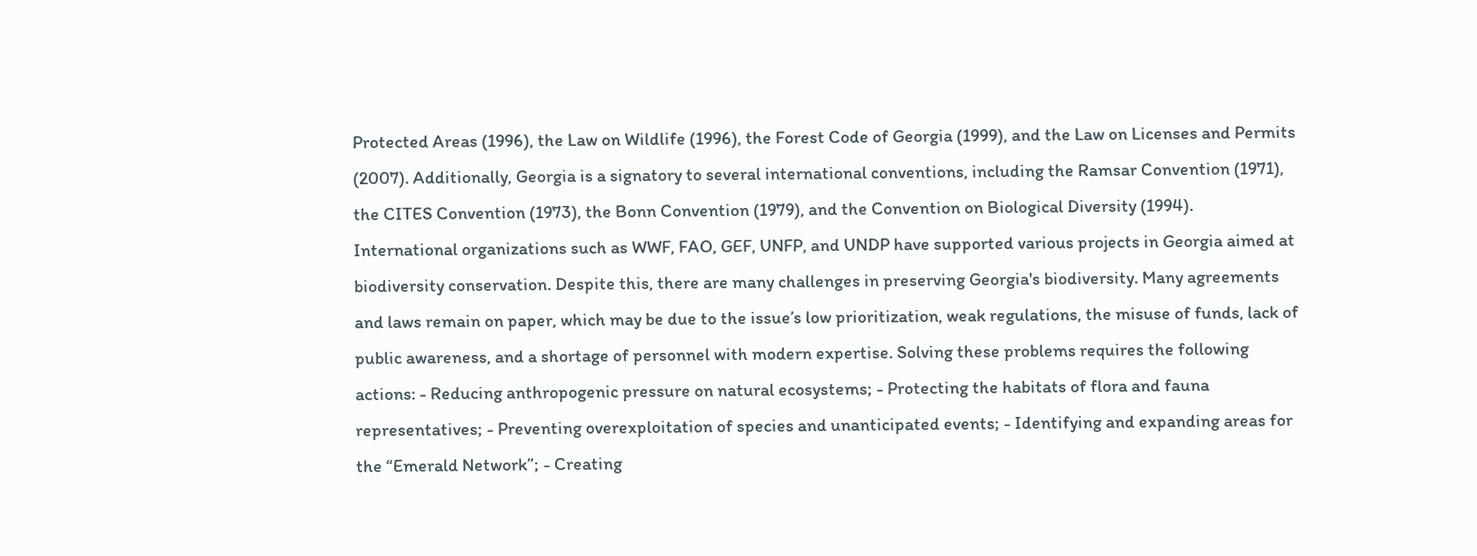Protected Areas (1996), the Law on Wildlife (1996), the Forest Code of Georgia (1999), and the Law on Licenses and Permits (2007). Additionally, Georgia is a signatory to several international conventions, including the Ramsar Convention (1971), the CITES Convention (1973), the Bonn Convention (1979), and the Convention on Biological Diversity (1994). International organizations such as WWF, FAO, GEF, UNFP, and UNDP have supported various projects in Georgia aimed at biodiversity conservation. Despite this, there are many challenges in preserving Georgia's biodiversity. Many agreements and laws remain on paper, which may be due to the issue’s low prioritization, weak regulations, the misuse of funds, lack of public awareness, and a shortage of personnel with modern expertise. Solving these problems requires the following actions: - Reducing anthropogenic pressure on natural ecosystems; - Protecting the habitats of flora and fauna representatives; - Preventing overexploitation of species and unanticipated events; - Identifying and expanding areas for the “Emerald Network”; - Creating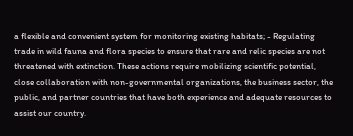a flexible and convenient system for monitoring existing habitats; - Regulating trade in wild fauna and flora species to ensure that rare and relic species are not threatened with extinction. These actions require mobilizing scientific potential, close collaboration with non-governmental organizations, the business sector, the public, and partner countries that have both experience and adequate resources to assist our country.